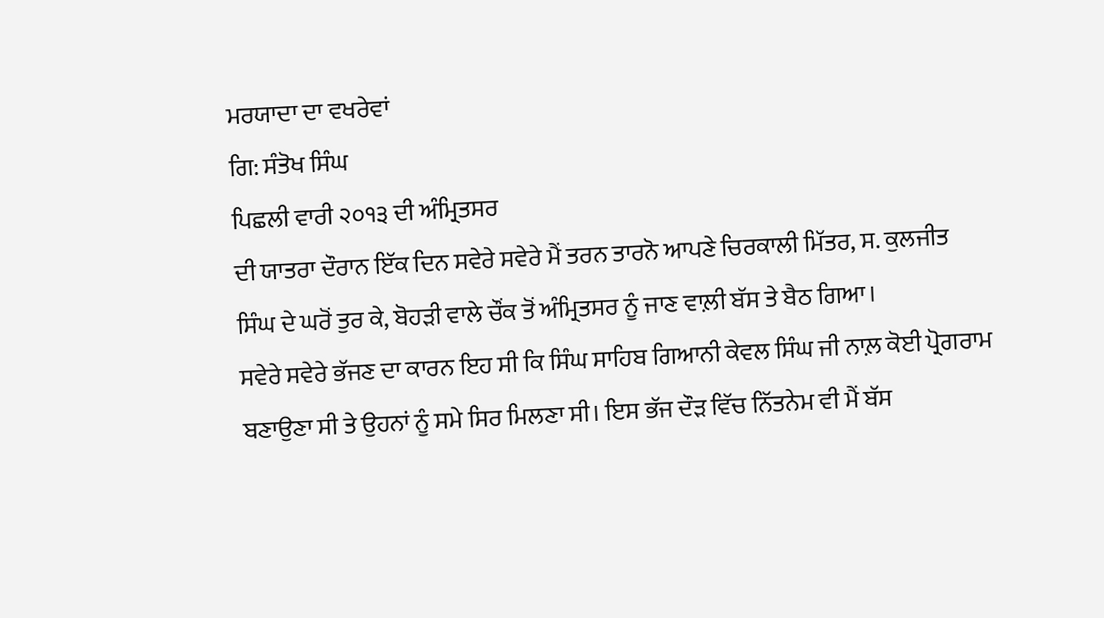ਮਰਯਾਦਾ ਦਾ ਵਖਰੇਵਾਂ
ਗਿ: ਸੰਤੋਖ ਸਿੰਘ
ਪਿਛਲੀ ਵਾਰੀ ੨੦੧੩ ਦੀ ਅੰਮ੍ਰਿਤਸਰ
ਦੀ ਯਾਤਰਾ ਦੌਰਾਨ ਇੱਕ ਦਿਨ ਸਵੇਰੇ ਸਵੇਰੇ ਮੈਂ ਤਰਨ ਤਾਰਨੋ ਆਪਣੇ ਚਿਰਕਾਲੀ ਮਿੱਤਰ, ਸ. ਕੁਲਜੀਤ
ਸਿੰਘ ਦੇ ਘਰੋਂ ਤੁਰ ਕੇ, ਬੋਹੜੀ ਵਾਲੇ ਚੌਂਕ ਤੋਂ ਅੰਮ੍ਰਿਤਸਰ ਨੂੰ ਜਾਣ ਵਾਲ਼ੀ ਬੱਸ ਤੇ ਬੈਠ ਗਿਆ।
ਸਵੇਰੇ ਸਵੇਰੇ ਭੱਜਣ ਦਾ ਕਾਰਨ ਇਹ ਸੀ ਕਿ ਸਿੰਘ ਸਾਹਿਬ ਗਿਆਨੀ ਕੇਵਲ ਸਿੰਘ ਜੀ ਨਾਲ਼ ਕੋਈ ਪ੍ਰੋਗਰਾਮ
ਬਣਾਉਣਾ ਸੀ ਤੇ ਉਹਨਾਂ ਨੂੰ ਸਮੇ ਸਿਰ ਮਿਲਣਾ ਸੀ। ਇਸ ਭੱਜ ਦੌੜ ਵਿੱਚ ਨਿੱਤਨੇਮ ਵੀ ਮੈਂ ਬੱਸ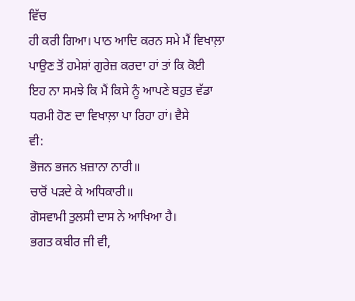ਵਿੱਚ
ਹੀ ਕਰੀ ਗਿਆ। ਪਾਠ ਆਦਿ ਕਰਨ ਸਮੇ ਮੈਂ ਵਿਖਾਲ਼ਾ ਪਾਉਣ ਤੋਂ ਹਮੇਸ਼ਾਂ ਗੁਰੇਜ਼ ਕਰਦਾ ਹਾਂ ਤਾਂ ਕਿ ਕੋਈ
ਇਹ ਨਾ ਸਮਝੇ ਕਿ ਮੈਂ ਕਿਸੇ ਨੂੰ ਆਪਣੇ ਬਹੁਤ ਵੱਡਾ ਧਰਮੀ ਹੋਣ ਦਾ ਵਿਖਾਲ਼ਾ ਪਾ ਰਿਹਾ ਹਾਂ। ਵੈਸੇ
ਵੀ:
ਭੋਜਨ ਭਜਨ ਖ਼ਜ਼ਾਨਾ ਨਾਰੀ॥
ਚਾਰੋਂ ਪੜਦੇ ਕੇ ਅਧਿਕਾਰੀ॥
ਗੋਸਵਾਮੀ ਤੁਲਸੀ ਦਾਸ ਨੇ ਆਖਿਆ ਹੈ।
ਭਗਤ ਕਬੀਰ ਜੀ ਵੀ,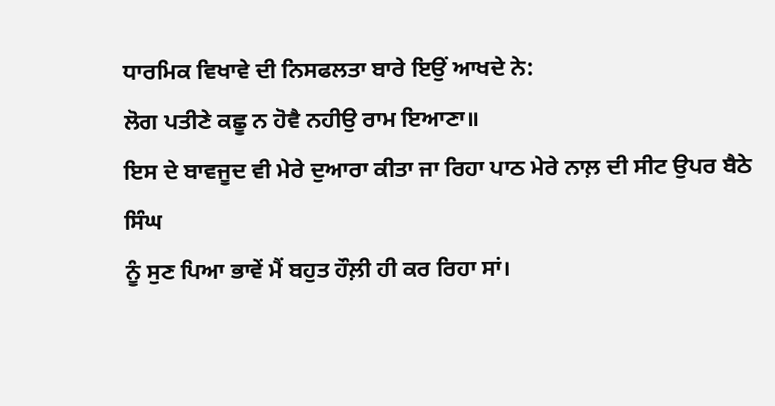ਧਾਰਮਿਕ ਵਿਖਾਵੇ ਦੀ ਨਿਸਫਲਤਾ ਬਾਰੇ ਇਉਂ ਆਖਦੇ ਨੇ:
ਲੋਗ ਪਤੀਣੇ ਕਛੂ ਨ ਹੋਵੈ ਨਹੀਉ ਰਾਮ ਇਆਣਾ॥
ਇਸ ਦੇ ਬਾਵਜੂਦ ਵੀ ਮੇਰੇ ਦੁਆਰਾ ਕੀਤਾ ਜਾ ਰਿਹਾ ਪਾਠ ਮੇਰੇ ਨਾਲ਼ ਦੀ ਸੀਟ ਉਪਰ ਬੈਠੇ ਸਿੰਘ
ਨੂੰ ਸੁਣ ਪਿਆ ਭਾਵੇਂ ਮੈਂ ਬਹੁਤ ਹੌਲ਼ੀ ਹੀ ਕਰ ਰਿਹਾ ਸਾਂ।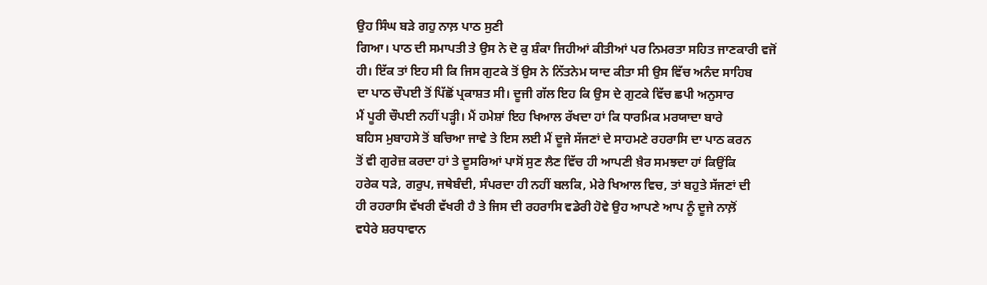ਉਹ ਸਿੰਘ ਬੜੇ ਗਹੁ ਨਾਲ਼ ਪਾਠ ਸੁਣੀ
ਗਿਆ। ਪਾਠ ਦੀ ਸਮਾਪਤੀ ਤੇ ਉਸ ਨੇ ਦੋ ਕੁ ਸ਼ੰਕਾ ਜਿਹੀਆਂ ਕੀਤੀਆਂ ਪਰ ਨਿਮਰਤਾ ਸਹਿਤ ਜਾਣਕਾਰੀ ਵਜੋਂ
ਹੀ। ਇੱਕ ਤਾਂ ਇਹ ਸੀ ਕਿ ਜਿਸ ਗੁਟਕੇ ਤੋਂ ਉਸ ਨੇ ਨਿੱਤਨੇਮ ਯਾਦ ਕੀਤਾ ਸੀ ਉਸ ਵਿੱਚ ਅਨੰਦ ਸਾਹਿਬ
ਦਾ ਪਾਠ ਚੌਪਈ ਤੋਂ ਪਿੱਛੋਂ ਪ੍ਰਕਾਸ਼ਤ ਸੀ। ਦੂਜੀ ਗੱਲ ਇਹ ਕਿ ਉਸ ਦੇ ਗੁਟਕੇ ਵਿੱਚ ਛਪੀ ਅਨੁਸਾਰ
ਮੈਂ ਪੂਰੀ ਚੌਪਈ ਨਹੀਂ ਪੜ੍ਹੀ। ਮੈਂ ਹਮੇਸ਼ਾਂ ਇਹ ਖਿਆਲ ਰੱਖਦਾ ਹਾਂ ਕਿ ਧਾਰਮਿਕ ਮਰਯਾਦਾ ਬਾਰੇ
ਬਹਿਸ ਮੁਬਾਹਸੇ ਤੋਂ ਬਚਿਆ ਜਾਵੇ ਤੇ ਇਸ ਲਈ ਮੈਂ ਦੂਜੇ ਸੱਜਣਾਂ ਦੇ ਸਾਹਮਣੇ ਰਹਰਾਸਿ ਦਾ ਪਾਠ ਕਰਨ
ਤੋਂ ਵੀ ਗੁਰੇਜ਼ ਕਰਦਾ ਹਾਂ ਤੇ ਦੂਸਰਿਆਂ ਪਾਸੋਂ ਸੁਣ ਲੈਣ ਵਿੱਚ ਹੀ ਆਪਣੀ ਖ਼ੈਰ ਸਮਝਦਾ ਹਾਂ ਕਿਉਂਕਿ
ਹਰੇਕ ਧੜੇ, ਗਰੁਪ, ਜਥੇਬੰਦੀ, ਸੰਪਰਦਾ ਹੀ ਨਹੀਂ ਬਲਕਿ, ਮੇਰੇ ਖਿਆਲ ਵਿਚ, ਤਾਂ ਬਹੁਤੇ ਸੱਜਣਾਂ ਦੀ
ਹੀ ਰਹਰਾਸਿ ਵੱਖਰੀ ਵੱਖਰੀ ਹੈ ਤੇ ਜਿਸ ਦੀ ਰਹਰਾਸਿ ਵਡੇਰੀ ਹੋਵੇ ਉਹ ਆਪਣੇ ਆਪ ਨੂੰ ਦੂਜੇ ਨਾਲ਼ੋਂ
ਵਧੇਰੇ ਸ਼ਰਧਾਵਾਨ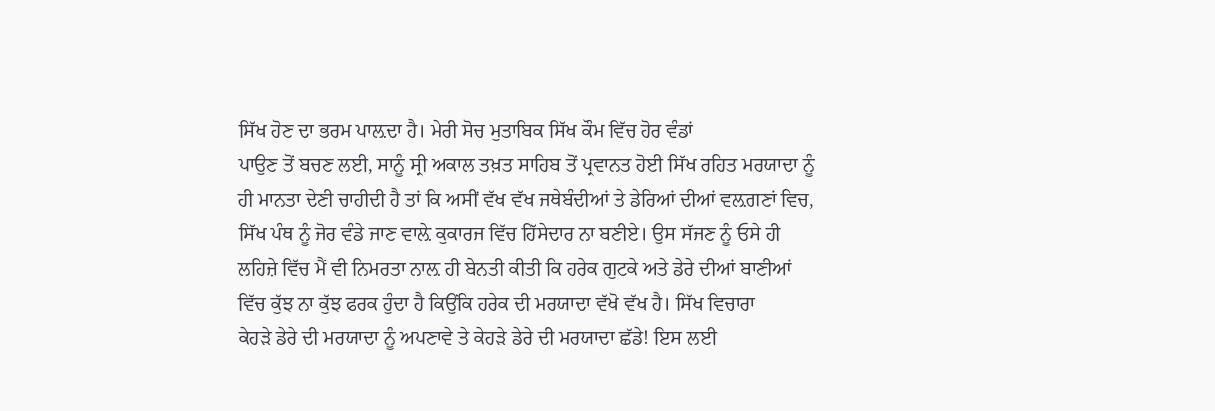ਸਿੱਖ ਹੋਣ ਦਾ ਭਰਮ ਪਾਲ਼ਦਾ ਹੈ। ਮੇਰੀ ਸੋਚ ਮੁਤਾਬਿਕ ਸਿੱਖ ਕੌਮ ਵਿੱਚ ਹੋਰ ਵੰਡਾਂ
ਪਾਉਣ ਤੋਂ ਬਚਣ ਲਈ, ਸਾਨੂੰ ਸ੍ਰੀ ਅਕਾਲ ਤਖ਼ਤ ਸਾਹਿਬ ਤੋਂ ਪ੍ਰਵਾਨਤ ਹੋਈ ਸਿੱਖ ਰਹਿਤ ਮਰਯਾਦਾ ਨੂੰ
ਹੀ ਮਾਨਤਾ ਦੇਣੀ ਚਾਹੀਦੀ ਹੈ ਤਾਂ ਕਿ ਅਸੀਂ ਵੱਖ ਵੱਖ ਜਥੇਬੰਦੀਆਂ ਤੇ ਡੇਰਿਆਂ ਦੀਆਂ ਵਲ਼ਗਣਾਂ ਵਿਚ,
ਸਿੱਖ ਪੰਥ ਨੂੰ ਜੋਰ ਵੰਡੇ ਜਾਣ ਵਾਲ਼ੇ ਕੁਕਾਰਜ ਵਿੱਚ ਹਿੱਸੇਦਾਰ ਨਾ ਬਣੀਏ। ਉਸ ਸੱਜਣ ਨੂੰ ਓਸੇ ਹੀ
ਲਹਿਜ਼ੇ ਵਿੱਚ ਮੈਂ ਵੀ ਨਿਮਰਤਾ ਨਾਲ਼ ਹੀ ਬੇਨਤੀ ਕੀਤੀ ਕਿ ਹਰੇਕ ਗੁਟਕੇ ਅਤੇ ਡੇਰੇ ਦੀਆਂ ਬਾਣੀਆਂ
ਵਿੱਚ ਕੁੱਝ ਨਾ ਕੁੱਝ ਫਰਕ ਹੁੰਦਾ ਹੈ ਕਿਉਂਕਿ ਹਰੇਕ ਦੀ ਮਰਯਾਦਾ ਵੱਖੋ ਵੱਖ ਹੈ। ਸਿੱਖ ਵਿਚਾਰਾ
ਕੇਹੜੇ ਡੇਰੇ ਦੀ ਮਰਯਾਦਾ ਨੂੰ ਅਪਣਾਵੇ ਤੇ ਕੇਹੜੇ ਡੇਰੇ ਦੀ ਮਰਯਾਦਾ ਛੱਡੇ! ਇਸ ਲਈ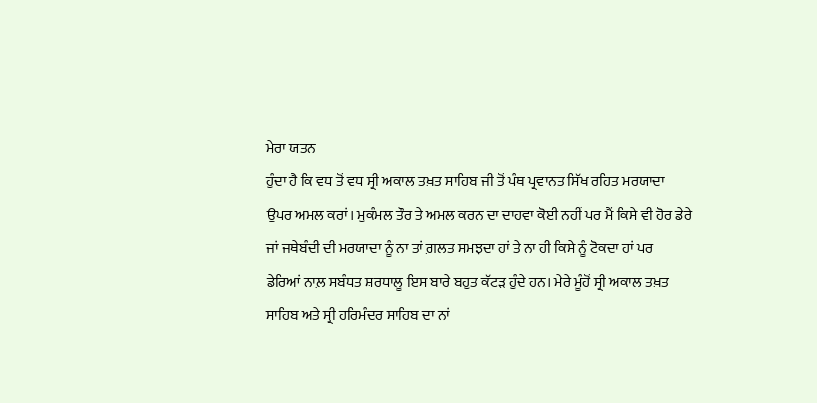ਮੇਰਾ ਯਤਨ
ਹੁੰਦਾ ਹੈ ਕਿ ਵਧ ਤੋਂ ਵਧ ਸ੍ਰੀ ਅਕਾਲ ਤਖ਼ਤ ਸਾਹਿਬ ਜੀ ਤੋਂ ਪੰਥ ਪ੍ਰਵਾਨਤ ਸਿੱਖ ਰਹਿਤ ਮਰਯਾਦਾ
ਉਪਰ ਅਮਲ ਕਰਾਂ। ਮੁਕੰਮਲ ਤੌਰ ਤੇ ਅਮਲ ਕਰਨ ਦਾ ਦਾਹਵਾ ਕੋਈ ਨਹੀਂ ਪਰ ਮੈਂ ਕਿਸੇ ਵੀ ਹੋਰ ਡੇਰੇ
ਜਾਂ ਜਥੇਬੰਦੀ ਦੀ ਮਰਯਾਦਾ ਨੂੰ ਨਾ ਤਾਂ ਗ਼ਲਤ ਸਮਝਦਾ ਹਾਂ ਤੇ ਨਾ ਹੀ ਕਿਸੇ ਨੂੰ ਟੋਕਦਾ ਹਾਂ ਪਰ
ਡੇਰਿਆਂ ਨਾਲ਼ ਸਬੰਧਤ ਸ਼ਰਧਾਲੂ ਇਸ ਬਾਰੇ ਬਹੁਤ ਕੱਟੜ ਹੁੰਦੇ ਹਨ। ਮੇਰੇ ਮੂੰਹੋਂ ਸ੍ਰੀ ਅਕਾਲ ਤਖ਼ਤ
ਸਾਹਿਬ ਅਤੇ ਸ੍ਰੀ ਹਰਿਮੰਦਰ ਸਾਹਿਬ ਦਾ ਨਾਂ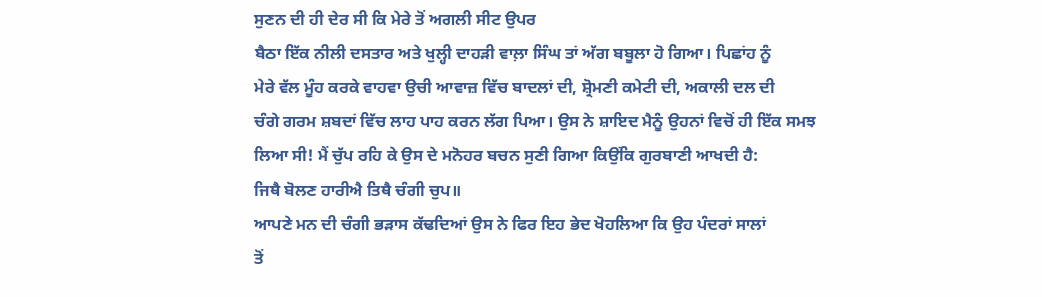ਸੁਣਨ ਦੀ ਹੀ ਦੇਰ ਸੀ ਕਿ ਮੇਰੇ ਤੋਂ ਅਗਲੀ ਸੀਟ ਉਪਰ
ਬੈਠਾ ਇੱਕ ਨੀਲੀ ਦਸਤਾਰ ਅਤੇ ਖੁਲ੍ਹੀ ਦਾਹੜੀ ਵਾਲ਼ਾ ਸਿੰਘ ਤਾਂ ਅੱਗ ਬਬੂਲਾ ਹੋ ਗਿਆ। ਪਿਛਾਂਹ ਨੂੰ
ਮੇਰੇ ਵੱਲ ਮੂੰਹ ਕਰਕੇ ਵਾਹਵਾ ਉਚੀ ਆਵਾਜ਼ ਵਿੱਚ ਬਾਦਲਾਂ ਦੀ, ਸ਼੍ਰੋਮਣੀ ਕਮੇਟੀ ਦੀ, ਅਕਾਲੀ ਦਲ ਦੀ
ਚੰਗੇ ਗਰਮ ਸ਼ਬਦਾਂ ਵਿੱਚ ਲਾਹ ਪਾਹ ਕਰਨ ਲੱਗ ਪਿਆ। ਉਸ ਨੇ ਸ਼ਾਇਦ ਮੈਨੂੰ ਉਹਨਾਂ ਵਿਚੋਂ ਹੀ ਇੱਕ ਸਮਝ
ਲਿਆ ਸੀ! ਮੈਂ ਚੁੱਪ ਰਹਿ ਕੇ ਉਸ ਦੇ ਮਨੋਹਰ ਬਚਨ ਸੁਣੀ ਗਿਆ ਕਿਉਂਕਿ ਗੁਰਬਾਣੀ ਆਖਦੀ ਹੈ:
ਜਿਥੈ ਬੋਲਣ ਹਾਰੀਐ ਤਿਥੈ ਚੰਗੀ ਚੁਪ॥
ਆਪਣੇ ਮਨ ਦੀ ਚੰਗੀ ਭੜਾਸ ਕੱਢਦਿਆਂ ਉਸ ਨੇ ਫਿਰ ਇਹ ਭੇਦ ਖੋਹਲਿਆ ਕਿ ਉਹ ਪੰਦਰਾਂ ਸਾਲਾਂ
ਤੋਂ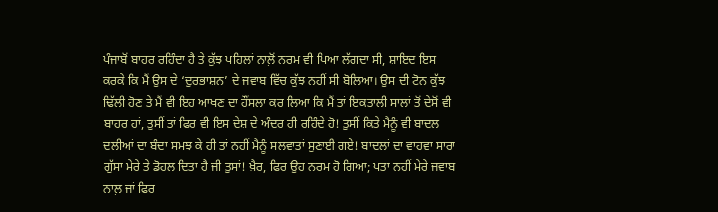ਪੰਜਾਬੋਂ ਬਾਹਰ ਰਹਿੰਦਾ ਹੈ ਤੇ ਕੁੱਝ ਪਹਿਲਾਂ ਨਾਲ਼ੋਂ ਨਰਮ ਵੀ ਪਿਆ ਲੱਗਦਾ ਸੀ, ਸ਼ਾਇਦ ਇਸ
ਕਰਕੇ ਕਿ ਮੈਂ ਉਸ ਦੇ ‘ਦੁਰਭਾਸ਼ਨ’ ਦੇ ਜਵਾਬ ਵਿੱਚ ਕੁੱਝ ਨਹੀਂ ਸੀ ਬੋਲਿਆ। ਉਸ ਦੀ ਟੋਨ ਕੁੱਝ
ਢਿੱਲੀ ਹੋਣ ਤੇ ਮੈਂ ਵੀ ਇਹ ਆਖਣ ਦਾ ਹੌਂਸਲਾ ਕਰ ਲਿਆ ਕਿ ਮੈਂ ਤਾਂ ਇਕਤਾਲੀ ਸਾਲਾਂ ਤੋਂ ਦੇਸੋਂ ਵੀ
ਬਾਹਰ ਹਾਂ, ਤੁਸੀਂ ਤਾਂ ਫਿਰ ਵੀ ਇਸ ਦੇਸ਼ ਦੇ ਅੰਦਰ ਹੀ ਰਹਿੰਦੇ ਹੋ! ਤੁਸੀਂ ਕਿਤੇ ਮੈਨੂੰ ਵੀ ਬਾਦਲ
ਦਲੀਆਂ ਦਾ ਬੰਦਾ ਸਮਝ ਕੇ ਹੀ ਤਾਂ ਨਹੀਂ ਮੈਨੂੰ ਸਲਵਾਤਾਂ ਸੁਣਾਈ ਗਏ! ਬਾਦਲਾਂ ਦਾ ਵਾਹਵਾ ਸਾਰਾ
ਗੁੱਸਾ ਮੇਰੇ ਤੇ ਡੋਹਲ ਦਿਤਾ ਹੈ ਜੀ ਤੁਸਾਂ! ਖ਼ੈਰ, ਫਿਰ ਉਹ ਨਰਮ ਹੋ ਗਿਆ; ਪਤਾ ਨਹੀਂ ਮੇਰੇ ਜਵਾਬ
ਨਾਲ਼ ਜਾਂ ਫਿਰ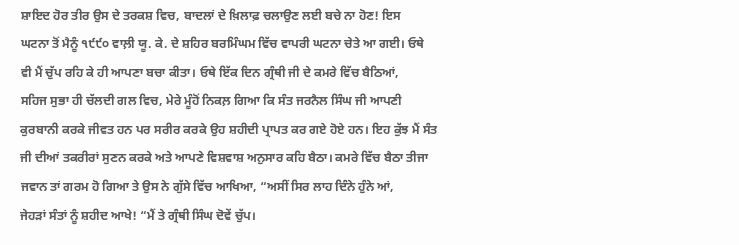ਸ਼ਾਇਦ ਹੋਰ ਤੀਰ ਉਸ ਦੇ ਤਰਕਸ਼ ਵਿਚ, ਬਾਦਲਾਂ ਦੇ ਖ਼ਿਲਾਫ਼ ਚਲਾਉਣ ਲਈ ਬਚੇ ਨਾ ਹੋਣ! ਇਸ
ਘਟਨਾ ਤੋਂ ਮੈਨੂੰ ੧੯੯੦ ਵਾਲ਼ੀ ਯੂ. ਕੇ. ਦੇ ਸ਼ਹਿਰ ਬਰਮਿੰਘਮ ਵਿੱਚ ਵਾਪਰੀ ਘਟਨਾ ਚੇਤੇ ਆ ਗਈ। ਓਥੇ
ਵੀ ਮੈਂ ਚੁੱਪ ਰਹਿ ਕੇ ਹੀ ਆਪਣਾ ਬਚਾ ਕੀਤਾ। ਓਥੇ ਇੱਕ ਦਿਨ ਗ੍ਰੰਥੀ ਜੀ ਦੇ ਕਮਰੇ ਵਿੱਚ ਬੈਠਿਆਂ,
ਸਹਿਜ ਸੁਭਾ ਹੀ ਚੱਲਦੀ ਗਲ ਵਿਚ, ਮੇਰੇ ਮੂੰਹੋਂ ਨਿਕਲ਼ ਗਿਆ ਕਿ ਸੰਤ ਜਰਨੈਲ ਸਿੰਘ ਜੀ ਆਪਣੀ
ਕੁਰਬਾਨੀ ਕਰਕੇ ਜੀਵਤ ਹਨ ਪਰ ਸਰੀਰ ਕਰਕੇ ਉਹ ਸ਼ਹੀਦੀ ਪ੍ਰਾਪਤ ਕਰ ਗਏ ਹੋਏ ਹਨ। ਇਹ ਕੁੱਝ ਮੈਂ ਸੰਤ
ਜੀ ਦੀਆਂ ਤਕਰੀਰਾਂ ਸੁਣਨ ਕਰਕੇ ਅਤੇ ਆਪਣੇ ਵਿਸ਼ਵਾਸ਼ ਅਨੁਸਾਰ ਕਹਿ ਬੈਠਾ। ਕਮਰੇ ਵਿੱਚ ਬੈਠਾ ਤੀਜਾ
ਜਵਾਨ ਤਾਂ ਗਰਮ ਹੋ ਗਿਆ ਤੇ ਉਸ ਨੇ ਗੁੱਸੇ ਵਿੱਚ ਆਖਿਆ, “ਅਸੀਂ ਸਿਰ ਲਾਹ ਦਿੰਨੇ ਹੁੰਨੇ ਆਂ,
ਜੇਹੜਾਂ ਸੰਤਾਂ ਨੂੰ ਸ਼ਹੀਦ ਆਖੇ! “ਮੈਂ ਤੇ ਗ੍ਰੰਥੀ ਸਿੰਘ ਦੋਵੇਂ ਚੁੱਪ।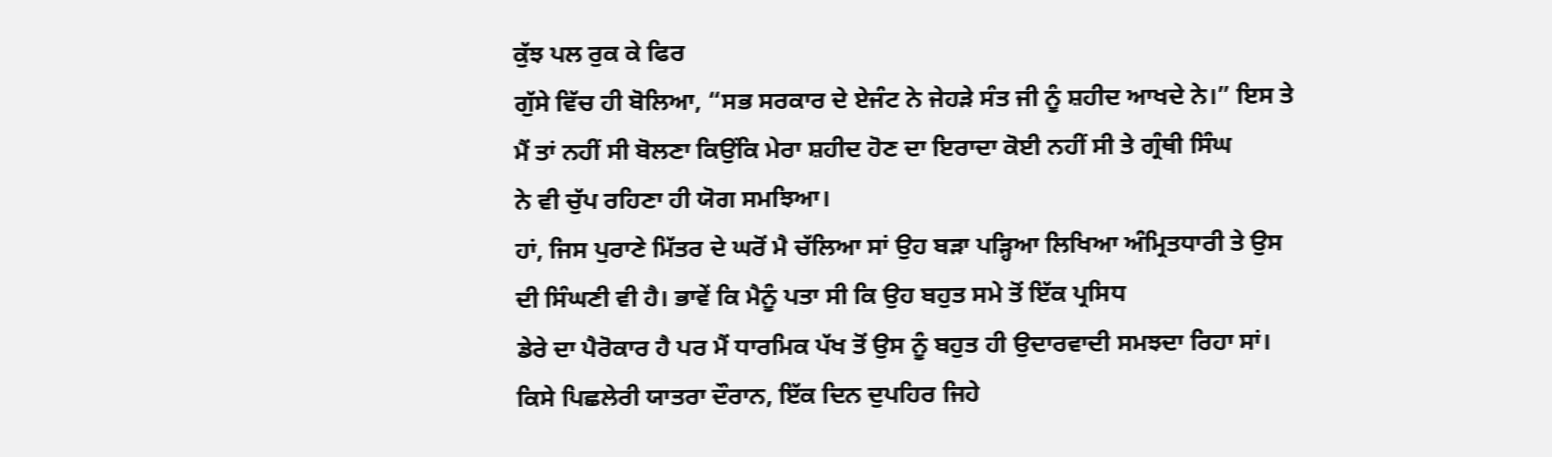ਕੁੱਝ ਪਲ ਰੁਕ ਕੇ ਫਿਰ
ਗੁੱਸੇ ਵਿੱਚ ਹੀ ਬੋਲਿਆ, “ਸਭ ਸਰਕਾਰ ਦੇ ਏਜੰਟ ਨੇ ਜੇਹੜੇ ਸੰਤ ਜੀ ਨੂੰ ਸ਼ਹੀਦ ਆਖਦੇ ਨੇ।” ਇਸ ਤੇ
ਮੈਂ ਤਾਂ ਨਹੀਂ ਸੀ ਬੋਲਣਾ ਕਿਉਂਕਿ ਮੇਰਾ ਸ਼ਹੀਦ ਹੋਣ ਦਾ ਇਰਾਦਾ ਕੋਈ ਨਹੀਂ ਸੀ ਤੇ ਗ੍ਰੰਥੀ ਸਿੰਘ
ਨੇ ਵੀ ਚੁੱਪ ਰਹਿਣਾ ਹੀ ਯੋਗ ਸਮਝਿਆ।
ਹਾਂ, ਜਿਸ ਪੁਰਾਣੇ ਮਿੱਤਰ ਦੇ ਘਰੋਂ ਮੈ ਚੱਲਿਆ ਸਾਂ ਉਹ ਬੜਾ ਪੜ੍ਹਿਆ ਲਿਖਿਆ ਅੰਮ੍ਰਿਤਧਾਰੀ ਤੇ ਉਸ
ਦੀ ਸਿੰਘਣੀ ਵੀ ਹੈ। ਭਾਵੇਂ ਕਿ ਮੈਨੂੰ ਪਤਾ ਸੀ ਕਿ ਉਹ ਬਹੁਤ ਸਮੇ ਤੋਂ ਇੱਕ ਪ੍ਰਸਿਧ
ਡੇਰੇ ਦਾ ਪੈਰੋਕਾਰ ਹੈ ਪਰ ਮੈਂ ਧਾਰਮਿਕ ਪੱਖ ਤੋਂ ਉਸ ਨੂੰ ਬਹੁਤ ਹੀ ਉਦਾਰਵਾਦੀ ਸਮਝਦਾ ਰਿਹਾ ਸਾਂ।
ਕਿਸੇ ਪਿਛਲੇਰੀ ਯਾਤਰਾ ਦੌਰਾਨ, ਇੱਕ ਦਿਨ ਦੁਪਹਿਰ ਜਿਹੇ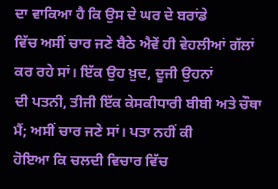ਦਾ ਵਾਕਿਆ ਹੈ ਕਿ ਉਸ ਦੇ ਘਰ ਦੇ ਬਰਾਂਡੇ
ਵਿੱਚ ਅਸੀਂ ਚਾਰ ਜਣੇ ਬੈਠੇ ਐਵੇਂ ਹੀ ਵੇਹਲੀਆਂ ਗੱਲਾਂ ਕਰ ਰਹੇ ਸਾਂ। ਇੱਕ ਉਹ ਖ਼ੁਦ, ਦੂਜੀ ਉਹਨਾਂ
ਦੀ ਪਤਨੀ, ਤੀਜੀ ਇੱਕ ਕੇਸਕੀਧਾਰੀ ਬੀਬੀ ਅਤੇ ਚੌਥਾ ਮੈਂ; ਅਸੀਂ ਚਾਰ ਜਣੇ ਸਾਂ। ਪਤਾ ਨਹੀਂ ਕੀ
ਹੋਇਆ ਕਿ ਚਲਦੀ ਵਿਚਾਰ ਵਿੱਚ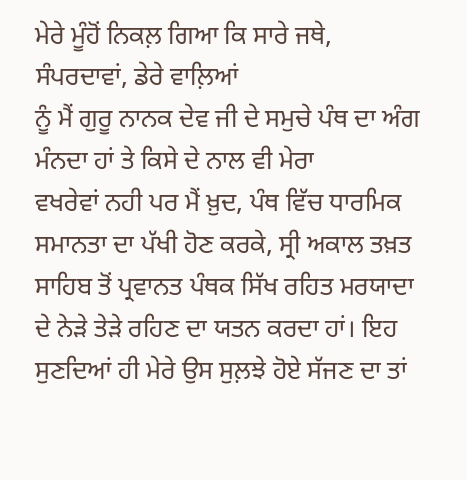ਮੇਰੇ ਮੂੰਹੋਂ ਨਿਕਲ਼ ਗਿਆ ਕਿ ਸਾਰੇ ਜਥੇ, ਸੰਪਰਦਾਵਾਂ, ਡੇਰੇ ਵਾਲ਼ਿਆਂ
ਨੂੰ ਮੈਂ ਗੁਰੂ ਨਾਨਕ ਦੇਵ ਜੀ ਦੇ ਸਮੁਚੇ ਪੰਥ ਦਾ ਅੰਗ ਮੰਨਦਾ ਹਾਂ ਤੇ ਕਿਸੇ ਦੇ ਨਾਲ ਵੀ ਮੇਰਾ
ਵਖਰੇਵਾਂ ਨਹੀ ਪਰ ਮੈਂ ਖ਼ੁਦ, ਪੰਥ ਵਿੱਚ ਧਾਰਮਿਕ ਸਮਾਨਤਾ ਦਾ ਪੱਖੀ ਹੋਣ ਕਰਕੇ, ਸ੍ਰੀ ਅਕਾਲ ਤਖ਼ਤ
ਸਾਹਿਬ ਤੋਂ ਪ੍ਰਵਾਨਤ ਪੰਥਕ ਸਿੱਖ ਰਹਿਤ ਮਰਯਾਦਾ ਦੇ ਨੇੜੇ ਤੇੜੇ ਰਹਿਣ ਦਾ ਯਤਨ ਕਰਦਾ ਹਾਂ। ਇਹ
ਸੁਣਦਿਆਂ ਹੀ ਮੇਰੇ ਉਸ ਸੁਲ਼ਝੇ ਹੋਏ ਸੱਜਣ ਦਾ ਤਾਂ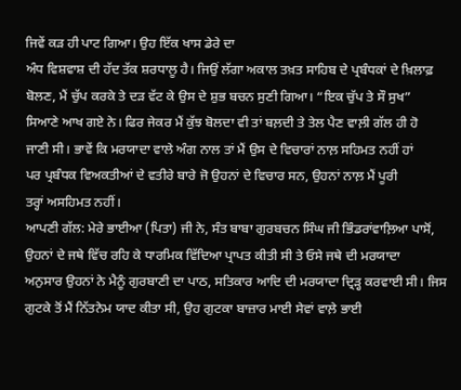ਜਿਵੇਂ ਕੜ ਹੀ ਪਾਟ ਗਿਆ। ਉਹ ਇੱਕ ਖਾਸ ਡੇਰੇ ਦਾ
ਅੰਧ ਵਿਸ਼ਵਾਸ਼ ਦੀ ਹੱਦ ਤੱਕ ਸ਼ਰਧਾਲੂ ਹੈ। ਜਿਉਂ ਲੱਗਾ ਅਕਾਲ ਤਖ਼ਤ ਸਾਹਿਬ ਦੇ ਪ੍ਰਬੰਧਕਾਂ ਦੇ ਖ਼ਿਲਾਫ਼
ਬੋਲਣ, ਮੈਂ ਚੁੱਪ ਕਰਕੇ ਤੇ ਦੜ ਵੱਟ ਕੇ ਉਸ ਦੇ ਸ਼ੁਭ ਬਚਨ ਸੁਣੀ ਗਿਆ। “ਇਕ ਚੁੱਪ ਤੇ ਸੌ ਸੁਖ”
ਸਿਆਣੇ ਆਖ ਗਏ ਨੇ। ਫਿਰ ਜੇਕਰ ਮੈਂ ਕੁੱਝ ਬੋਲਦਾ ਵੀ ਤਾਂ ਬਲ਼ਦੀ ਤੇ ਤੇਲ ਪੈਣ ਵਾਲ਼ੀ ਗੱਲ ਹੀ ਹੋ
ਜਾਣੀ ਸੀ। ਭਾਵੇਂ ਕਿ ਮਰਯਾਦਾ ਵਾਲੇ ਅੰਗ ਨਾਲ ਤਾਂ ਮੈਂ ਉਸ ਦੇ ਵਿਚਾਰਾਂ ਨਾਲ਼ ਸਹਿਮਤ ਨਹੀਂ ਹਾਂ
ਪਰ ਪ੍ਰਬੰਧਕ ਵਿਅਕਤੀਆਂ ਦੇ ਵਤੀਰੇ ਬਾਰੇ ਜੋ ਉਹਨਾਂ ਦੇ ਵਿਚਾਰ ਸਨ, ਉਹਨਾਂ ਨਾਲ਼ ਮੈਂ ਪੂਰੀ
ਤਰ੍ਹਾਂ ਅਸਹਿਮਤ ਨਹੀਂ।
ਆਪਣੀ ਗੱਲ: ਮੇਰੇ ਭਾਈਆ (ਪਿਤਾ) ਜੀ ਨੇ, ਸੰਤ ਬਾਬਾ ਗੁਰਬਚਨ ਸਿੰਘ ਜੀ ਭਿੰਡਰਾਂਵਾਲ਼ਿਆ ਪਾਸੋਂ,
ਉਹਨਾਂ ਦੇ ਜਥੇ ਵਿੱਚ ਰਹਿ ਕੇ ਧਾਰਮਿਕ ਵਿੱਦਿਆ ਪ੍ਰਾਪਤ ਕੀਤੀ ਸੀ ਤੇ ਓਸੇ ਜਥੇ ਦੀ ਮਰਯਾਦਾ
ਅਨੁਸਾਰ ਉਹਨਾਂ ਨੇ ਮੈਨੂੰ ਗੁਰਬਾਣੀ ਦਾ ਪਾਠ, ਸਤਿਕਾਰ ਆਦਿ ਦੀ ਮਰਯਾਦਾ ਦ੍ਰਿੜ੍ਹ ਕਰਵਾਈ ਸੀ। ਜਿਸ
ਗੁਟਕੇ ਤੋਂ ਮੈਂ ਨਿੱਤਨੇਮ ਯਾਦ ਕੀਤਾ ਸੀ, ਉਹ ਗੁਟਕਾ ਬਾਜ਼ਾਰ ਮਾਈ ਸੇਵਾਂ ਵਾਲ਼ੇ ਭਾਈ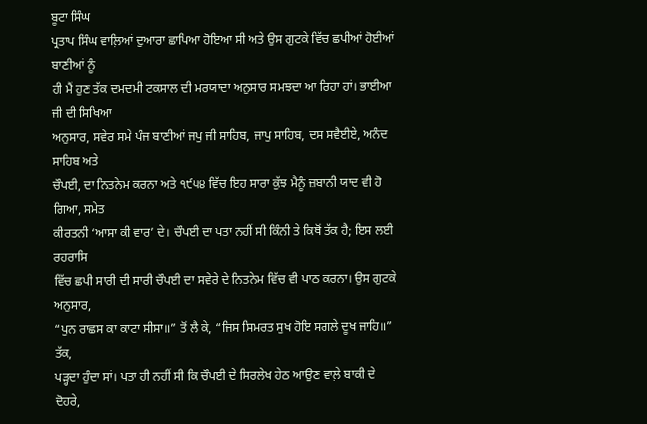ਬੂਟਾ ਸਿੰਘ
ਪ੍ਰਤਾਪ ਸਿੰਘ ਵਾਲ਼ਿਆਂ ਦੁਆਰਾ ਛਾਪਿਆ ਹੋਇਆ ਸੀ ਅਤੇ ਉਸ ਗੁਟਕੇ ਵਿੱਚ ਛਪੀਆਂ ਹੋਈਆਂ ਬਾਣੀਆਂ ਨੂੰ
ਹੀ ਮੈਂ ਹੁਣ ਤੱਕ ਦਮਦਮੀ ਟਕਸਾਲ ਦੀ ਮਰਯਾਦਾ ਅਨੁਸਾਰ ਸਮਝਦਾ ਆ ਰਿਹਾ ਹਾਂ। ਭਾਈਆ ਜੀ ਦੀ ਸਿਖਿਆ
ਅਨੁਸਾਰ, ਸਵੇਰ ਸਮੇ ਪੰਜ ਬਾਣੀਆਂ ਜਪੁ ਜੀ ਸਾਹਿਬ, ਜਾਪੁ ਸਾਹਿਬ, ਦਸ ਸਵੈਈਏ, ਅਨੰਦ ਸਾਹਿਬ ਅਤੇ
ਚੌਪਈ, ਦਾ ਨਿਤਨੇਮ ਕਰਨਾ ਅਤੇ ੧੯੫੪ ਵਿੱਚ ਇਹ ਸਾਰਾ ਕੁੱਝ ਮੈਨੂੰ ਜ਼ਬਾਨੀ ਯਾਦ ਵੀ ਹੋ ਗਿਆ, ਸਮੇਤ
ਕੀਰਤਨੀ ‘ਆਸਾ ਕੀ ਵਾਰ’ ਦੇ। ਚੌਪਈ ਦਾ ਪਤਾ ਨਹੀਂ ਸੀ ਕਿੰਨੀ ਤੇ ਕਿਥੋਂ ਤੱਕ ਹੈ; ਇਸ ਲਈ ਰਹਰਾਸਿ
ਵਿੱਚ ਛਪੀ ਸਾਰੀ ਦੀ ਸਾਰੀ ਚੌਪਈ ਦਾ ਸਵੇਰੇ ਦੇ ਨਿਤਨੇਮ ਵਿੱਚ ਵੀ ਪਾਠ ਕਰਨਾ। ਉਸ ਗੁਟਕੇ ਅਨੁਸਾਰ,
“ਪੁਨ ਰਾਛਸ ਕਾ ਕਾਟਾ ਸੀਸਾ॥” ਤੋਂ ਲੈ ਕੇ, “ਜਿਸ ਸਿਮਰਤ ਸੁਖ ਹੋਇ ਸਗਲੇ ਦੂਖ ਜਾਹਿ॥” ਤੱਕ,
ਪੜ੍ਹਦਾ ਹੁੰਦਾ ਸਾਂ। ਪਤਾ ਹੀ ਨਹੀਂ ਸੀ ਕਿ ਚੌਪਈ ਦੇ ਸਿਰਲੇਖ ਹੇਠ ਆਉਣ ਵਾਲ਼ੇ ਬਾਕੀ ਦੇ ਦੋਹਰੇ,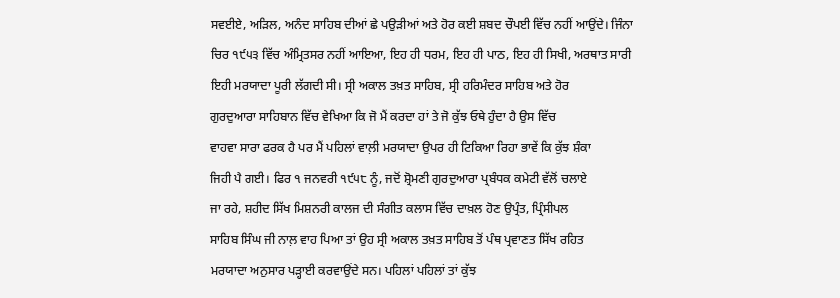ਸਵਈਏ, ਅੜਿਲ, ਅਨੰਦ ਸਾਹਿਬ ਦੀਆਂ ਛੇ ਪਉੜੀਆਂ ਅਤੇ ਹੋਰ ਕਈ ਸ਼ਬਦ ਚੌਪਈ ਵਿੱਚ ਨਹੀਂ ਆਉਂਦੇ। ਜਿੰਨਾ
ਚਿਰ ੧੯੫੩ ਵਿੱਚ ਅੰਮ੍ਰਿਤਸਰ ਨਹੀਂ ਆਇਆ, ਇਹ ਹੀ ਧਰਮ, ਇਹ ਹੀ ਪਾਠ, ਇਹ ਹੀ ਸਿਖੀ, ਅਰਥਾਤ ਸਾਰੀ
ਇਹੀ ਮਰਯਾਦਾ ਪੂਰੀ ਲੱਗਦੀ ਸੀ। ਸ੍ਰੀ ਅਕਾਲ ਤਖ਼ਤ ਸਾਹਿਬ, ਸ੍ਰੀ ਹਰਿਮੰਦਰ ਸਾਹਿਬ ਅਤੇ ਹੋਰ
ਗੁਰਦੁਆਰਾ ਸਾਹਿਬਾਨ ਵਿੱਚ ਵੇਖਿਆ ਕਿ ਜੋ ਮੈਂ ਕਰਦਾ ਹਾਂ ਤੇ ਜੋ ਕੁੱਝ ਓਥੇ ਹੁੰਦਾ ਹੈ ਉਸ ਵਿੱਚ
ਵਾਹਵਾ ਸਾਰਾ ਫਰਕ ਹੈ ਪਰ ਮੈਂ ਪਹਿਲਾਂ ਵਾਲ਼ੀ ਮਰਯਾਦਾ ਉਪਰ ਹੀ ਟਿਕਿਆ ਰਿਹਾ ਭਾਵੇਂ ਕਿ ਕੁੱਝ ਸ਼ੰਕਾ
ਜਿਹੀ ਪੈ ਗਈ। ਫਿਰ ੧ ਜਨਵਰੀ ੧੯੫੮ ਨੂੰ, ਜਦੋਂ ਸ਼੍ਰੋਮਣੀ ਗੁਰਦੁਆਰਾ ਪ੍ਰਬੰਧਕ ਕਮੇਟੀ ਵੱਲੋਂ ਚਲਾਏ
ਜਾ ਰਹੇ, ਸ਼ਹੀਦ ਸਿੱਖ ਮਿਸ਼ਨਰੀ ਕਾਲਜ ਦੀ ਸੰਗੀਤ ਕਲਾਸ ਵਿੱਚ ਦਾਖ਼ਲ ਹੋਣ ਉਪ੍ਰੰਤ, ਪ੍ਰਿੰਸੀਪਲ
ਸਾਹਿਬ ਸਿੰਘ ਜੀ ਨਾਲ਼ ਵਾਹ ਪਿਆ ਤਾਂ ਉਹ ਸ੍ਰੀ ਅਕਾਲ ਤਖ਼ਤ ਸਾਹਿਬ ਤੋਂ ਪੰਥ ਪ੍ਰਵਾਣਤ ਸਿੱਖ ਰਹਿਤ
ਮਰਯਾਦਾ ਅਨੁਸਾਰ ਪੜ੍ਹਾਈ ਕਰਵਾਉਂਦੇ ਸਨ। ਪਹਿਲਾਂ ਪਹਿਲਾਂ ਤਾਂ ਕੁੱਝ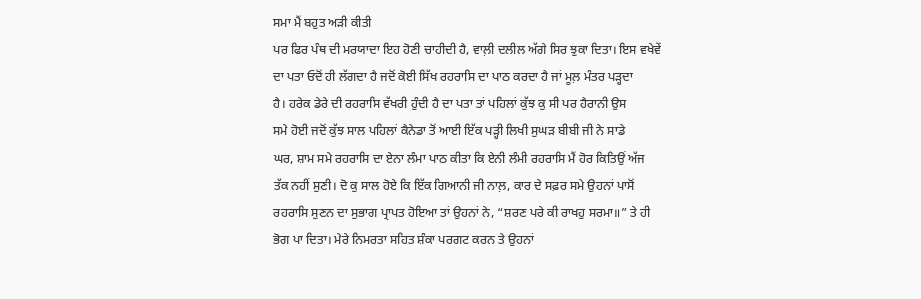ਸਮਾ ਮੈਂ ਬਹੁਤ ਅੜੀ ਕੀਤੀ
ਪਰ ਫਿਰ ਪੰਥ ਦੀ ਮਰਯਾਦਾ ਇਹ ਹੋਣੀ ਚਾਹੀਦੀ ਹੈ, ਵਾਲ਼ੀ ਦਲੀਲ ਅੱਗੇ ਸਿਰ ਝੁਕਾ ਦਿਤਾ। ਇਸ ਵਖੇਵੇਂ
ਦਾ ਪਤਾ ਓਦੋਂ ਹੀ ਲੱਗਦਾ ਹੈ ਜਦੋਂ ਕੋਈ ਸਿੱਖ ਰਹਰਾਸਿ ਦਾ ਪਾਠ ਕਰਦਾ ਹੈ ਜਾਂ ਮੂਲ਼ ਮੰਤਰ ਪੜ੍ਹਦਾ
ਹੈ। ਹਰੇਕ ਡੇਰੇ ਦੀ ਰਹਰਾਸਿ ਵੱਖਰੀ ਹੁੰਦੀ ਹੈ ਦਾ ਪਤਾ ਤਾਂ ਪਹਿਲਾਂ ਕੁੱਝ ਕੁ ਸੀ ਪਰ ਹੈਰਾਨੀ ਉਸ
ਸਮੇ ਹੋਈ ਜਦੋਂ ਕੁੱਝ ਸਾਲ ਪਹਿਲਾਂ ਕੈਨੇਡਾ ਤੋਂ ਆਈ ਇੱਕ ਪੜ੍ਹੀ ਲਿਖੀ ਸੁਘੜ ਬੀਬੀ ਜੀ ਨੇ ਸਾਡੇ
ਘਰ, ਸ਼ਾਮ ਸਮੇ ਰਹਰਾਸਿ ਦਾ ਏਨਾ ਲੰਮਾ ਪਾਠ ਕੀਤਾ ਕਿ ਏਨੀ ਲੰਮੀ ਰਹਰਾਸਿ ਮੈਂ ਹੋਰ ਕਿਤਿਉਂ ਅੱਜ
ਤੱਕ ਨਹੀਂ ਸੁਣੀ। ਦੋ ਕੁ ਸਾਲ ਹੋਏ ਕਿ ਇੱਕ ਗਿਆਨੀ ਜੀ ਨਾਲ਼, ਕਾਰ ਦੇ ਸਫ਼ਰ ਸਮੇ ਉਹਨਾਂ ਪਾਸੋਂ
ਰਹਰਾਸਿ ਸੁਣਨ ਦਾ ਸੁਭਾਗ ਪ੍ਰਾਪਤ ਹੋਇਆ ਤਾਂ ਉਹਨਾਂ ਨੇ, “ਸ਼ਰਣ ਪਰੇ ਕੀ ਰਾਖਹੁ ਸਰਮਾ॥” ਤੇ ਹੀ
ਭੋਗ ਪਾ ਦਿਤਾ। ਮੇਰੇ ਨਿਮਰਤਾ ਸਹਿਤ ਸ਼ੰਕਾ ਪਰਗਟ ਕਰਨ ਤੇ ਉਹਨਾਂ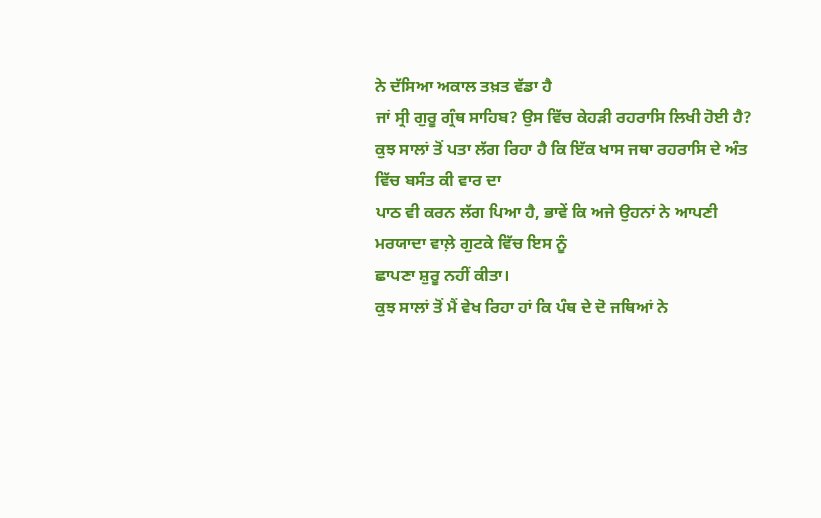ਨੇ ਦੱਸਿਆ ਅਕਾਲ ਤਖ਼ਤ ਵੱਡਾ ਹੈ
ਜਾਂ ਸ੍ਰੀ ਗੁਰੂ ਗ੍ਰੰਥ ਸਾਹਿਬ? ਉਸ ਵਿੱਚ ਕੇਹੜੀ ਰਹਰਾਸਿ ਲਿਖੀ ਹੋਈ ਹੈ?
ਕੁਝ ਸਾਲਾਂ ਤੋਂ ਪਤਾ ਲੱਗ ਰਿਹਾ ਹੈ ਕਿ ਇੱਕ ਖਾਸ ਜਥਾ ਰਹਰਾਸਿ ਦੇ ਅੰਤ ਵਿੱਚ ਬਸੰਤ ਕੀ ਵਾਰ ਦਾ
ਪਾਠ ਵੀ ਕਰਨ ਲੱਗ ਪਿਆ ਹੈ, ਭਾਵੇਂ ਕਿ ਅਜੇ ਉਹਨਾਂ ਨੇ ਆਪਣੀ ਮਰਯਾਦਾ ਵਾਲ਼ੇ ਗੁਟਕੇ ਵਿੱਚ ਇਸ ਨੂੰ
ਛਾਪਣਾ ਸ਼ੁਰੂ ਨਹੀਂ ਕੀਤਾ।
ਕੁਝ ਸਾਲਾਂ ਤੋਂ ਮੈਂ ਵੇਖ ਰਿਹਾ ਹਾਂ ਕਿ ਪੰਥ ਦੇ ਦੋ ਜਥਿਆਂ ਨੇ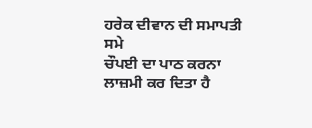ਹਰੇਕ ਦੀਵਾਨ ਦੀ ਸਮਾਪਤੀ ਸਮੇ
ਚੌਪਈ ਦਾ ਪਾਠ ਕਰਨਾ ਲਾਜ਼ਮੀ ਕਰ ਦਿਤਾ ਹੈ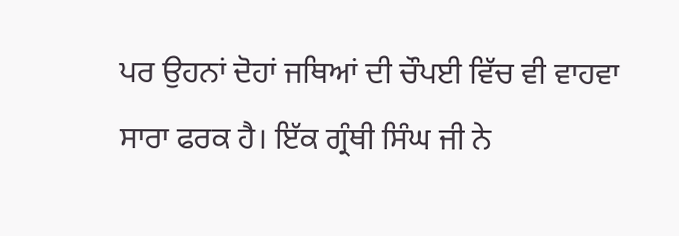ਪਰ ਉਹਨਾਂ ਦੋਹਾਂ ਜਥਿਆਂ ਦੀ ਚੌਪਈ ਵਿੱਚ ਵੀ ਵਾਹਵਾ
ਸਾਰਾ ਫਰਕ ਹੈ। ਇੱਕ ਗ੍ਰੰਥੀ ਸਿੰਘ ਜੀ ਨੇ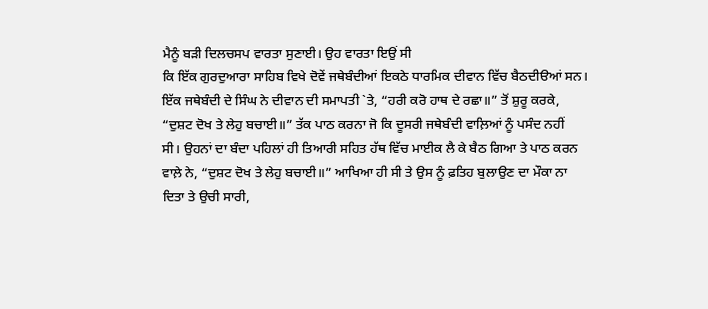ਮੈਨੂੰ ਬੜੀ ਦਿਲਚਸਪ ਵਾਰਤਾ ਸੁਣਾਈ। ਉਹ ਵਾਰਤਾ ਇਉਂ ਸੀ
ਕਿ ਇੱਕ ਗੁਰਦੁਆਰਾ ਸਾਹਿਬ ਵਿਖੇ ਦੋਵੇਂ ਜਥੇਬੰਦੀਆਂ ਇਕਠੇ ਧਾਰਮਿਕ ਦੀਵਾਨ ਵਿੱਚ ਬੈਠਦੀੳਆਂ ਸਨ।
ਇੱਕ ਜਥੇਬੰਦੀ ਦੇ ਸਿੰਘ ਨੇ ਦੀਵਾਨ ਦੀ ਸਮਾਪਤੀ `ਤੇ, “ਹਰੀ ਕਰੋ ਹਾਥ ਦੇ ਰਛਾ॥” ਤੋਂ ਸ਼ੁਰੂ ਕਰਕੇ,
“ਦੁਸ਼ਟ ਦੋਖ ਤੇ ਲੇਹੁ ਬਚਾਈ॥” ਤੱਕ ਪਾਠ ਕਰਨਾ ਜੋ ਕਿ ਦੂਸਰੀ ਜਥੇਬੰਦੀ ਵਾਲ਼ਿਆਂ ਨੂੰ ਪਸੰਦ ਨਹੀਂ
ਸੀ। ਉਹਨਾਂ ਦਾ ਬੰਦਾ ਪਹਿਲਾਂ ਹੀ ਤਿਆਰੀ ਸਹਿਤ ਹੱਥ ਵਿੱਚ ਮਾਈਕ ਲੈ ਕੇ ਬੈਠ ਗਿਆ ਤੇ ਪਾਠ ਕਰਨ
ਵਾਲ਼ੇ ਨੇ, “ਦੁਸ਼ਟ ਦੋਖ ਤੇ ਲੇਹੁ ਬਚਾਈ॥” ਆਖਿਆ ਹੀ ਸੀ ਤੇ ਉਸ ਨੂੰ ਫ਼ਤਿਹ ਬੁਲਾਉਣ ਦਾ ਮੌਕਾ ਨਾ
ਦਿਤਾ ਤੇ ਉਚੀ ਸਾਰੀ,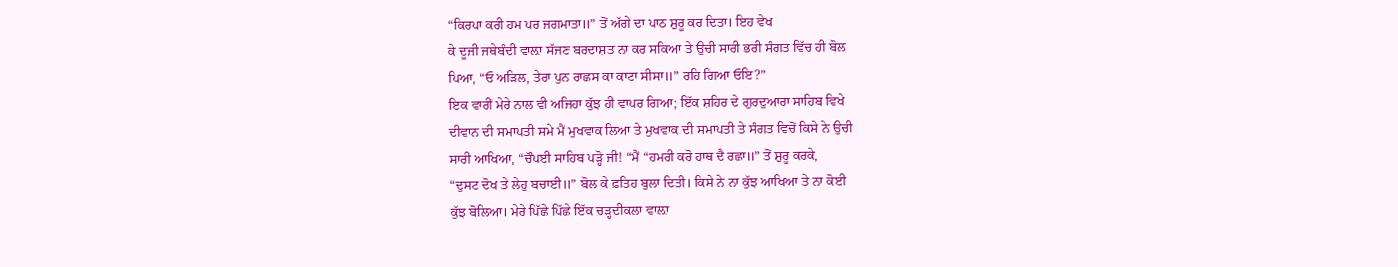“ਕਿਰਪਾ ਕਰੀ ਹਮ ਪਰ ਜਗਮਾਤਾ॥” ਤੋਂ ਅੱਗੇ ਦਾ ਪਾਠ ਸ਼ੁਰੂ ਕਰ ਦਿਤਾ। ਇਹ ਵੇਖ
ਕੇ ਦੂਜੀ ਜਥੇਬੰਦੀ ਵਾਲ਼ਾ ਸੱਜਣ ਬਰਦਾਸ਼ਤ ਨਾ ਕਰ ਸਕਿਆ ਤੇ ਉਚੀ ਸਾਰੀ ਭਰੀ ਸੰਗਤ ਵਿੱਚ ਹੀ ਬੋਲ
ਪਿਆ, “ਓ ਅੜਿਲ, ਤੇਰਾ ਪੁਨ ਰਾਛਸ ਕਾ ਕਾਟਾ ਸੀਸਾ॥” ਰਹਿ ਗਿਆ ਓਇ?”
ਇਕ ਵਾਰੀਂ ਮੇਰੇ ਨਾਲ ਵੀ ਅਜਿਹਾ ਕੁੱਝ ਹੀ ਵਾਪਰ ਗਿਆ; ਇੱਕ ਸ਼ਹਿਰ ਦੇ ਗੁਰਦੁਆਰਾ ਸਾਹਿਬ ਵਿਖੇ
ਦੀਵਾਨ ਦੀ ਸਮਾਪਤੀ ਸਮੇ ਮੈਂ ਮੁਖਵਾਕ ਲਿਆ ਤੇ ਮੁਖਵਾਕ ਦੀ ਸਮਾਪਤੀ ਤੇ ਸੰਗਤ ਵਿਚੋਂ ਕਿਸੇ ਨੇ ਉਚੀ
ਸਾਰੀ ਆਖਿਆ, “ਚੌਪਈ ਸਾਹਿਬ ਪੜ੍ਹੋ ਜੀ! “ਮੈਂ “ਹਮਰੀ ਕਰੋ ਹਾਥ ਦੈ ਰਛਾ॥” ਤੋਂ ਸ਼ੁਰੂ ਕਰਕੇ,
“ਦੁਸਟ ਦੋਖ ਤੇ ਲੇਹੁ ਬਚਾਈ॥” ਬੋਲ ਕੇ ਫ਼ਤਿਹ ਬੁਲਾ ਦਿਤੀ। ਕਿਸੇ ਨੇ ਨਾ ਕੁੱਝ ਆਖਿਆ ਤੇ ਨਾ ਕੋਈ
ਕੁੱਝ ਬੋਲਿਆ। ਮੇਰੇ ਪਿੱਛੇ ਪਿੱਛੇ ਇੱਕ ਚੜ੍ਹਦੀਕਲਾ ਵਾਲ਼ਾ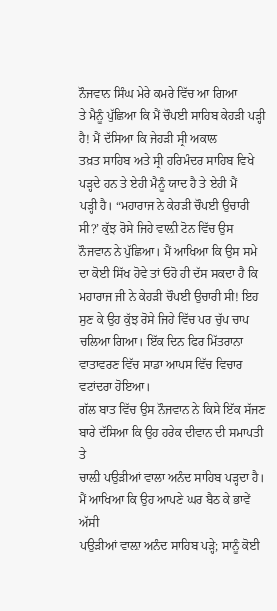ਨੌਜਵਾਨ ਸਿੰਘ ਮੇਰੇ ਕਮਰੇ ਵਿੱਚ ਆ ਗਿਆ
ਤੇ ਮੈਨੂੰ ਪੁੱਛਿਆ ਕਿ ਮੈਂ ਚੌਪਈ ਸਾਹਿਬ ਕੇਹੜੀ ਪੜ੍ਹੀ ਹੈ! ਮੈਂ ਦੱਸਿਆ ਕਿ ਜੇਹੜੀ ਸ੍ਰੀ ਅਕਾਲ
ਤਖ਼ਤ ਸਾਹਿਬ ਅਤੇ ਸ੍ਰੀ ਹਰਿਮੰਦਰ ਸਾਹਿਬ ਵਿਖੇ ਪੜ੍ਹਦੇ ਹਨ ਤੇ ਏਹੀ ਮੈਨੂੰ ਯਾਦ ਹੈ ਤੇ ਏਹੀ ਮੈਂ
ਪੜ੍ਹੀ ਹੈ। “ਮਹਾਰਾਜ ਨੇ ਕੇਹੜੀ ਚੌਪਈ ਉਚਾਰੀ ਸੀ?’ ਕੁੱਝ ਰੋਸੇ ਜਿਹੇ ਵਾਲ਼ੀ ਟੋਨ ਵਿੱਚ ਉਸ
ਨੌਜਵਾਨ ਨੇ ਪੁੱਛਿਆ। ਮੈਂ ਆਖਿਆ ਕਿ ਉਸ ਸਮੇ ਦਾ ਕੋਈ ਸਿੱਖ ਹੋਵੇ ਤਾਂ ਓਹੋ ਹੀ ਦੱਸ ਸਕਦਾ ਹੈ ਕਿ
ਮਹਾਰਾਜ ਜੀ ਨੇ ਕੇਹੜੀ ਚੌਪਈ ਉਚਾਰੀ ਸੀ! ਇਹ ਸੁਣ ਕੇ ਉਹ ਕੁੱਝ ਰੋਸੇ ਜਿਹੇ ਵਿੱਚ ਪਰ ਚੁੱਪ ਚਾਪ
ਚਲਿਆ ਗਿਆ। ਇੱਕ ਦਿਨ ਫਿਰ ਮਿੱਤਰਾਨਾ ਵਾਤਾਵਰਣ ਵਿੱਚ ਸਾਡਾ ਆਪਸ ਵਿੱਚ ਵਿਚਾਰ ਵਟਾਂਦਰਾ ਹੋਇਆ।
ਗੱਲ ਬਾਤ ਵਿੱਚ ਉਸ ਨੌਜਵਾਨ ਨੇ ਕਿਸੇ ਇੱਕ ਸੱਜਣ ਬਾਰੇ ਦੱਸਿਆ ਕਿ ਉਹ ਹਰੇਕ ਦੀਵਾਨ ਦੀ ਸਮਾਪਤੀ ਤੇ
ਚਾਲ਼ੀ ਪਉੜੀਆਂ ਵਾਲਾ ਅਨੰਦ ਸਾਹਿਬ ਪੜ੍ਹਦਾ ਹੈ। ਮੈਂ ਆਖਿਆ ਕਿ ਉਹ ਆਪਣੇ ਘਰ ਬੈਠ ਕੇ ਭਾਵੇਂ ਅੱਸੀ
ਪਉੜੀਆਂ ਵਾਲ਼ਾ ਅਨੰਦ ਸਾਹਿਬ ਪੜ੍ਹੇ; ਸਾਨੂੰ ਕੋਈ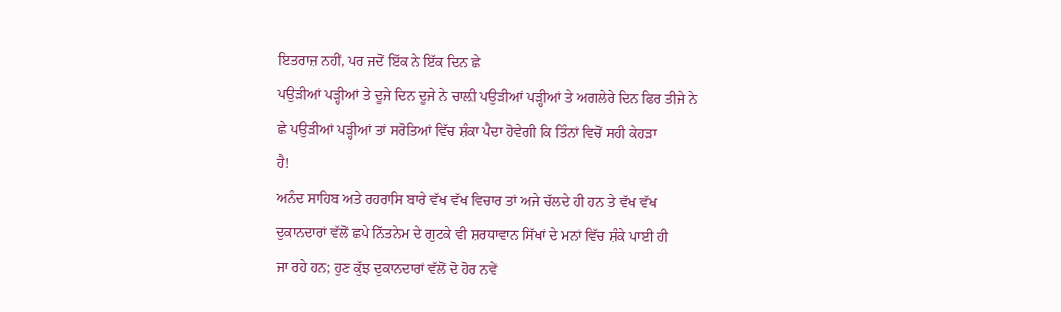ਇਤਰਾਜ਼ ਨਹੀਂ, ਪਰ ਜਦੋਂ ਇੱਕ ਨੇ ਇੱਕ ਦਿਨ ਛੇ
ਪਉੜੀਆਂ ਪੜ੍ਹੀਆਂ ਤੇ ਦੂਜੇ ਦਿਨ ਦੂਜੇ ਨੇ ਚਾਲ਼ੀ ਪਉੜੀਆਂ ਪੜ੍ਹੀਆਂ ਤੇ ਅਗਲੇਰੇ ਦਿਨ ਫਿਰ ਤੀਜੇ ਨੇ
ਛੇ ਪਉੜੀਆਂ ਪੜ੍ਹੀਆਂ ਤਾਂ ਸਰੋਤਿਆਂ ਵਿੱਚ ਸ਼ੰਕਾ ਪੈਦਾ ਹੋਵੇਗੀ ਕਿ ਤਿੰਨਾਂ ਵਿਚੋਂ ਸਹੀ ਕੇਹੜਾ
ਹੈ!
ਅਨੰਦ ਸਾਹਿਬ ਅਤੇ ਰਹਰਾਸਿ ਬਾਰੇ ਵੱਖ ਵੱਖ ਵਿਚਾਰ ਤਾਂ ਅਜੇ ਚੱਲਦੇ ਹੀ ਹਨ ਤੇ ਵੱਖ ਵੱਖ
ਦੁਕਾਨਦਾਰਾਂ ਵੱਲੋਂ ਛਪੇ ਨਿੱਤਨੇਮ ਦੇ ਗੁਟਕੇ ਵੀ ਸ਼ਰਧਾਵਾਨ ਸਿੱਖਾਂ ਦੇ ਮਨਾਂ ਵਿੱਚ ਸ਼ੰਕੇ ਪਾਈ ਹੀ
ਜਾ ਰਹੇ ਹਨ; ਹੁਣ ਕੁੱਝ ਦੁਕਾਨਦਾਰਾਂ ਵੱਲੋਂ ਦੋ ਹੋਰ ਨਵੇਂ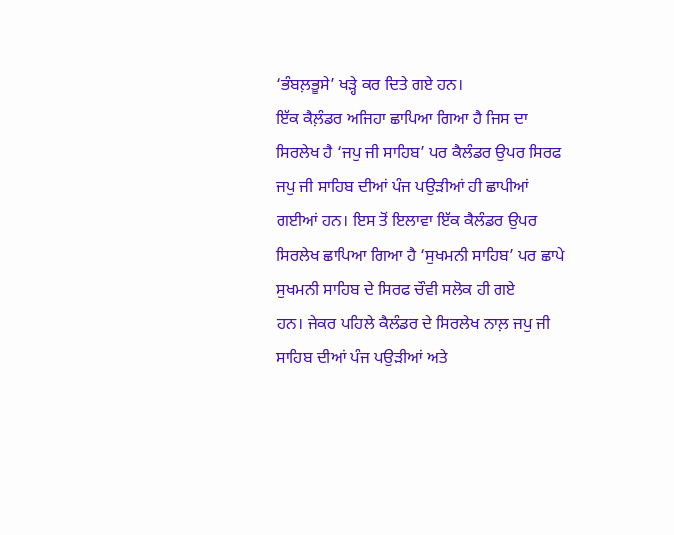‘ਭੰਬਲ਼ਭੂਸੇ’ ਖੜ੍ਹੇ ਕਰ ਦਿਤੇ ਗਏ ਹਨ।
ਇੱਕ ਕੈਲ਼ੰਡਰ ਅਜਿਹਾ ਛਾਪਿਆ ਗਿਆ ਹੈ ਜਿਸ ਦਾ ਸਿਰਲੇਖ ਹੈ ‘ਜਪੁ ਜੀ ਸਾਹਿਬ’ ਪਰ ਕੈਲੰਡਰ ਉਪਰ ਸਿਰਫ
ਜਪੁ ਜੀ ਸਾਹਿਬ ਦੀਆਂ ਪੰਜ ਪਉੜੀਆਂ ਹੀ ਛਾਪੀਆਂ ਗਈਆਂ ਹਨ। ਇਸ ਤੋਂ ਇਲਾਵਾ ਇੱਕ ਕੈਲੰਡਰ ਉਪਰ
ਸਿਰਲੇਖ ਛਾਪਿਆ ਗਿਆ ਹੈ ‘ਸੁਖਮਨੀ ਸਾਹਿਬ’ ਪਰ ਛਾਪੇ ਸੁਖਮਨੀ ਸਾਹਿਬ ਦੇ ਸਿਰਫ ਚੌਵੀ ਸਲੋਕ ਹੀ ਗਏ
ਹਨ। ਜੇਕਰ ਪਹਿਲੇ ਕੈਲੰਡਰ ਦੇ ਸਿਰਲੇਖ ਨਾਲ਼ ਜਪੁ ਜੀ ਸਾਹਿਬ ਦੀਆਂ ਪੰਜ ਪਉੜੀਆਂ ਅਤੇ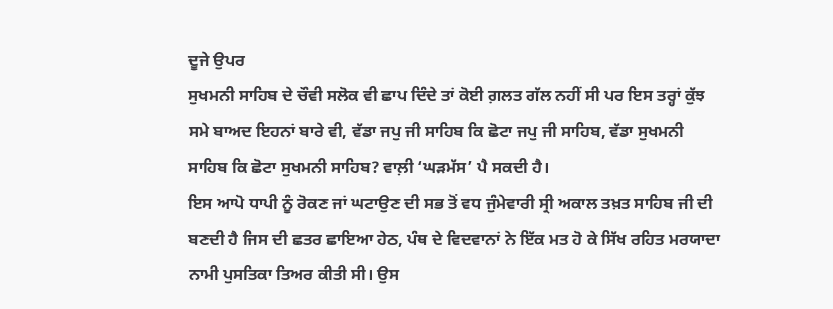ਦੂਜੇ ਉਪਰ
ਸੁਖਮਨੀ ਸਾਹਿਬ ਦੇ ਚੌਵੀ ਸਲੋਕ ਵੀ ਛਾਪ ਦਿੰਦੇ ਤਾਂ ਕੋਈ ਗ਼ਲਤ ਗੱਲ ਨਹੀਂ ਸੀ ਪਰ ਇਸ ਤਰ੍ਹਾਂ ਕੁੱਝ
ਸਮੇ ਬਾਅਦ ਇਹਨਾਂ ਬਾਰੇ ਵੀ, ਵੱਡਾ ਜਪੁ ਜੀ ਸਾਹਿਬ ਕਿ ਛੋਟਾ ਜਪੁ ਜੀ ਸਾਹਿਬ, ਵੱਡਾ ਸੁਖਮਨੀ
ਸਾਹਿਬ ਕਿ ਛੋਟਾ ਸੁਖਮਨੀ ਸਾਹਿਬ? ਵਾਲ਼ੀ ‘ਘੜਮੱਸ’ ਪੈ ਸਕਦੀ ਹੈ।
ਇਸ ਆਪੋ ਧਾਪੀ ਨੂੰ ਰੋਕਣ ਜਾਂ ਘਟਾਉਣ ਦੀ ਸਭ ਤੋਂ ਵਧ ਜੁੰਮੇਵਾਰੀ ਸ੍ਰੀ ਅਕਾਲ ਤਖ਼ਤ ਸਾਹਿਬ ਜੀ ਦੀ
ਬਣਦੀ ਹੈ ਜਿਸ ਦੀ ਛਤਰ ਛਾਇਆ ਹੇਠ, ਪੰਥ ਦੇ ਵਿਦਵਾਨਾਂ ਨੇ ਇੱਕ ਮਤ ਹੋ ਕੇ ਸਿੱਖ ਰਹਿਤ ਮਰਯਾਦਾ
ਨਾਮੀ ਪੁਸਤਿਕਾ ਤਿਅਰ ਕੀਤੀ ਸੀ। ਉਸ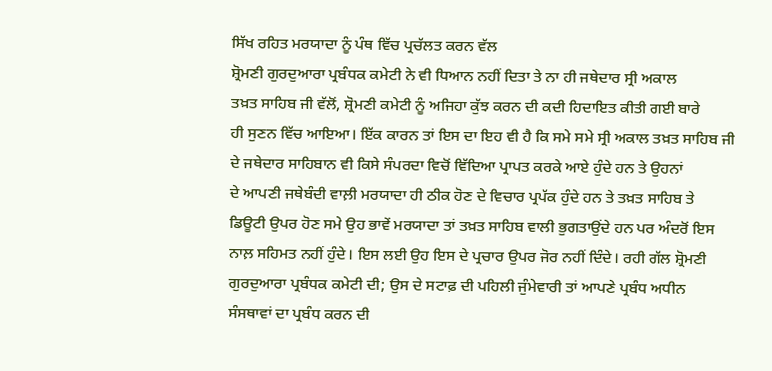ਸਿੱਖ ਰਹਿਤ ਮਰਯਾਦਾ ਨੂੰ ਪੰਥ ਵਿੱਚ ਪ੍ਰਚੱਲਤ ਕਰਨ ਵੱਲ
ਸ਼੍ਰੋਮਣੀ ਗੁਰਦੁਆਰਾ ਪ੍ਰਬੰਧਕ ਕਮੇਟੀ ਨੇ ਵੀ ਧਿਆਨ ਨਹੀਂ ਦਿਤਾ ਤੇ ਨਾ ਹੀ ਜਥੇਦਾਰ ਸ੍ਰੀ ਅਕਾਲ
ਤਖ਼ਤ ਸਾਹਿਬ ਜੀ ਵੱਲੋਂ, ਸ਼੍ਰੋਮਣੀ ਕਮੇਟੀ ਨੂੰ ਅਜਿਹਾ ਕੁੱਝ ਕਰਨ ਦੀ ਕਦੀ ਹਿਦਾਇਤ ਕੀਤੀ ਗਈ ਬਾਰੇ
ਹੀ ਸੁਣਨ ਵਿੱਚ ਆਇਆ। ਇੱਕ ਕਾਰਨ ਤਾਂ ਇਸ ਦਾ ਇਹ ਵੀ ਹੈ ਕਿ ਸਮੇ ਸਮੇ ਸ੍ਰੀ ਅਕਾਲ ਤਖ਼ਤ ਸਾਹਿਬ ਜੀ
ਦੇ ਜਥੇਦਾਰ ਸਾਹਿਬਾਨ ਵੀ ਕਿਸੇ ਸੰਪਰਦਾ ਵਿਚੋਂ ਵਿੱਦਿਆ ਪ੍ਰਾਪਤ ਕਰਕੇ ਆਏ ਹੁੰਦੇ ਹਨ ਤੇ ਉਹਨਾਂ
ਦੇ ਆਪਣੀ ਜਥੇਬੰਦੀ ਵਾਲ਼ੀ ਮਰਯਾਦਾ ਹੀ ਠੀਕ ਹੋਣ ਦੇ ਵਿਚਾਰ ਪ੍ਰਪੱਕ ਹੁੰਦੇ ਹਨ ਤੇ ਤਖ਼ਤ ਸਾਹਿਬ ਤੇ
ਡਿਊਟੀ ਉਪਰ ਹੋਣ ਸਮੇ ਉਹ ਭਾਵੇਂ ਮਰਯਾਦਾ ਤਾਂ ਤਖ਼ਤ ਸਾਹਿਬ ਵਾਲੀ ਭੁਗਤਾਉਂਦੇ ਹਨ ਪਰ ਅੰਦਰੋਂ ਇਸ
ਨਾਲ਼ ਸਹਿਮਤ ਨਹੀਂ ਹੁੰਦੇ। ਇਸ ਲਈ ਉਹ ਇਸ ਦੇ ਪ੍ਰਚਾਰ ਉਪਰ ਜੋਰ ਨਹੀਂ ਦਿੰਦੇ। ਰਹੀ ਗੱਲ ਸ਼੍ਰੋਮਣੀ
ਗੁਰਦੁਆਰਾ ਪ੍ਰਬੰਧਕ ਕਮੇਟੀ ਦੀ; ਉਸ ਦੇ ਸਟਾਫ਼ ਦੀ ਪਹਿਲੀ ਜੁੰਮੇਵਾਰੀ ਤਾਂ ਆਪਣੇ ਪ੍ਰਬੰਧ ਅਧੀਨ
ਸੰਸਥਾਵਾਂ ਦਾ ਪ੍ਰਬੰਧ ਕਰਨ ਦੀ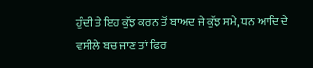ਹੁੰਦੀ ਤੇ ਇਹ ਕੁੱਝ ਕਰਨ ਤੋਂ ਬਾਅਦ ਜੇ ਕੁੱਝ ਸਮੇ, ਧਨ ਆਦਿ ਦੇ
ਵਸੀਲੇ ਬਚ ਜਾਣ ਤਾਂ ਫਿਰ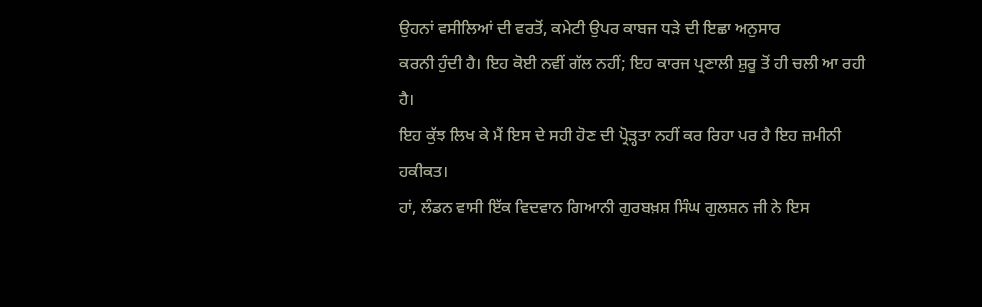ਉਹਨਾਂ ਵਸੀਲਿਆਂ ਦੀ ਵਰਤੋਂ, ਕਮੇਟੀ ਉਪਰ ਕਾਬਜ ਧੜੇ ਦੀ ਇਛਾ ਅਨੁਸਾਰ
ਕਰਨੀ ਹੁੰਦੀ ਹੈ। ਇਹ ਕੋਈ ਨਵੀਂ ਗੱਲ ਨਹੀਂ; ਇਹ ਕਾਰਜ ਪ੍ਰਣਾਲੀ ਸ਼ੁਰੂ ਤੋਂ ਹੀ ਚਲੀ ਆ ਰਹੀ ਹੈ।
ਇਹ ਕੁੱਝ ਲਿਖ ਕੇ ਮੈਂ ਇਸ ਦੇ ਸਹੀ ਹੋਣ ਦੀ ਪ੍ਰੋੜ੍ਹਤਾ ਨਹੀਂ ਕਰ ਰਿਹਾ ਪਰ ਹੈ ਇਹ ਜ਼ਮੀਨੀ ਹਕੀਕਤ।
ਹਾਂ, ਲੰਡਨ ਵਾਸੀ ਇੱਕ ਵਿਦਵਾਨ ਗਿਆਨੀ ਗੁਰਬਖ਼ਸ਼ ਸਿੰਘ ਗੁਲਸ਼ਨ ਜੀ ਨੇ ਇਸ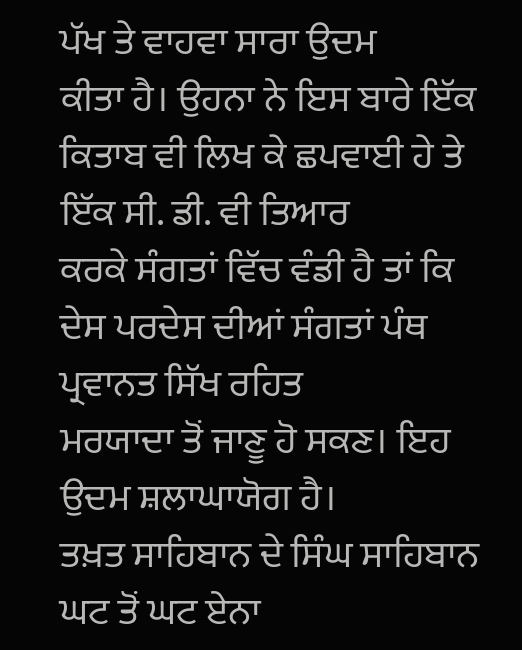ਪੱਖ ਤੇ ਵਾਹਵਾ ਸਾਰਾ ਉਦਮ
ਕੀਤਾ ਹੈ। ਉਹਨਾ ਨੇ ਇਸ ਬਾਰੇ ਇੱਕ ਕਿਤਾਬ ਵੀ ਲਿਖ ਕੇ ਛਪਵਾਈ ਹੇ ਤੇ ਇੱਕ ਸੀ. ਡੀ. ਵੀ ਤਿਆਰ
ਕਰਕੇ ਸੰਗਤਾਂ ਵਿੱਚ ਵੰਡੀ ਹੈ ਤਾਂ ਕਿ ਦੇਸ ਪਰਦੇਸ ਦੀਆਂ ਸੰਗਤਾਂ ਪੰਥ ਪ੍ਰਵਾਨਤ ਸਿੱਖ ਰਹਿਤ
ਮਰਯਾਦਾ ਤੋਂ ਜਾਣੂ ਹੋ ਸਕਣ। ਇਹ ਉਦਮ ਸ਼ਲਾਘਾਯੋਗ ਹੈ।
ਤਖ਼ਤ ਸਾਹਿਬਾਨ ਦੇ ਸਿੰਘ ਸਾਹਿਬਾਨ ਘਟ ਤੋਂ ਘਟ ਏਨਾ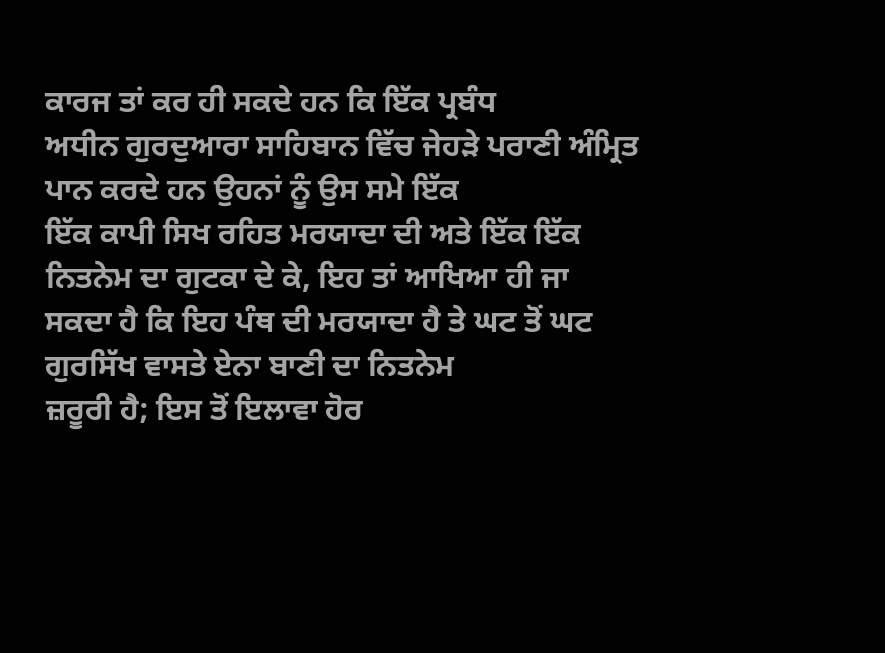ਕਾਰਜ ਤਾਂ ਕਰ ਹੀ ਸਕਦੇ ਹਨ ਕਿ ਇੱਕ ਪ੍ਰਬੰਧ
ਅਧੀਨ ਗੁਰਦੁਆਰਾ ਸਾਹਿਬਾਨ ਵਿੱਚ ਜੇਹੜੇ ਪਰਾਣੀ ਅੰਮ੍ਰਿਤ ਪਾਨ ਕਰਦੇ ਹਨ ਉਹਨਾਂ ਨੂੰ ਉਸ ਸਮੇ ਇੱਕ
ਇੱਕ ਕਾਪੀ ਸਿਖ ਰਹਿਤ ਮਰਯਾਦਾ ਦੀ ਅਤੇ ਇੱਕ ਇੱਕ ਨਿਤਨੇਮ ਦਾ ਗੁਟਕਾ ਦੇ ਕੇ, ਇਹ ਤਾਂ ਆਖਿਆ ਹੀ ਜਾ
ਸਕਦਾ ਹੈ ਕਿ ਇਹ ਪੰਥ ਦੀ ਮਰਯਾਦਾ ਹੈ ਤੇ ਘਟ ਤੋਂ ਘਟ ਗੁਰਸਿੱਖ ਵਾਸਤੇ ਏਨਾ ਬਾਣੀ ਦਾ ਨਿਤਨੇਮ
ਜ਼ਰੂਰੀ ਹੈ; ਇਸ ਤੋਂ ਇਲਾਵਾ ਹੋਰ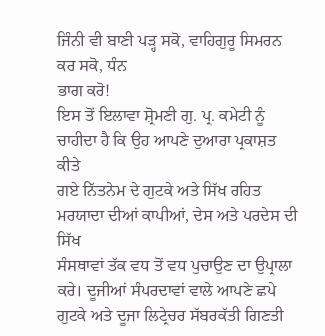ਜਿੰਨੀ ਵੀ ਬਾਣੀ ਪੜ੍ਹ ਸਕੋ, ਵਾਹਿਗੁਰੂ ਸਿਮਰਨ ਕਰ ਸਕੋ, ਧੰਨ
ਭਾਗ ਕਰੋ!
ਇਸ ਤੋਂ ਇਲਾਵਾ ਸ਼੍ਰੋਮਣੀ ਗੁ. ਪ੍ਰ. ਕਮੇਟੀ ਨੂੰ ਚਾਹੀਦਾ ਹੈ ਕਿ ਉਹ ਆਪਣੇ ਦੁਆਰਾ ਪ੍ਰਕਾਸ਼ਤ ਕੀਤੇ
ਗਏ ਨਿੱਤਨੇਮ ਦੇ ਗੁਟਕੇ ਅਤੇ ਸਿੱਖ ਰਹਿਤ ਮਰਯਾਦਾ ਦੀਆਂ ਕਾਪੀਆਂ, ਦੇਸ ਅਤੇ ਪਰਦੇਸ ਦੀ ਸਿੱਖ
ਸੰਸਥਾਵਾਂ ਤੱਕ ਵਧ ਤੋਂ ਵਧ ਪੁਚਾਉਣ ਦਾ ਉਪ੍ਰਾਲਾ ਕਰੇ। ਦੂਜੀਆਂ ਸੰਪਰਦਾਵਾਂ ਵਾਲੇ ਆਪਣੇ ਛਪੇ
ਗੁਟਕੇ ਅਤੇ ਦੂਜਾ ਲਿਟ੍ਰੇਚਰ ਸੱਬਰਕੱਤੀ ਗਿਣਤੀ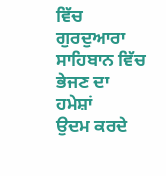ਵਿੱਚ ਗੁਰਦੁਆਰਾ ਸਾਹਿਬਾਨ ਵਿੱਚ ਭੇਜਣ ਦਾ ਹਮੇਸ਼ਾਂ
ਉਦਮ ਕਰਦੇ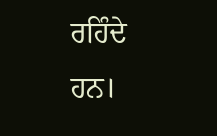ਰਹਿੰਦੇ ਹਨ।